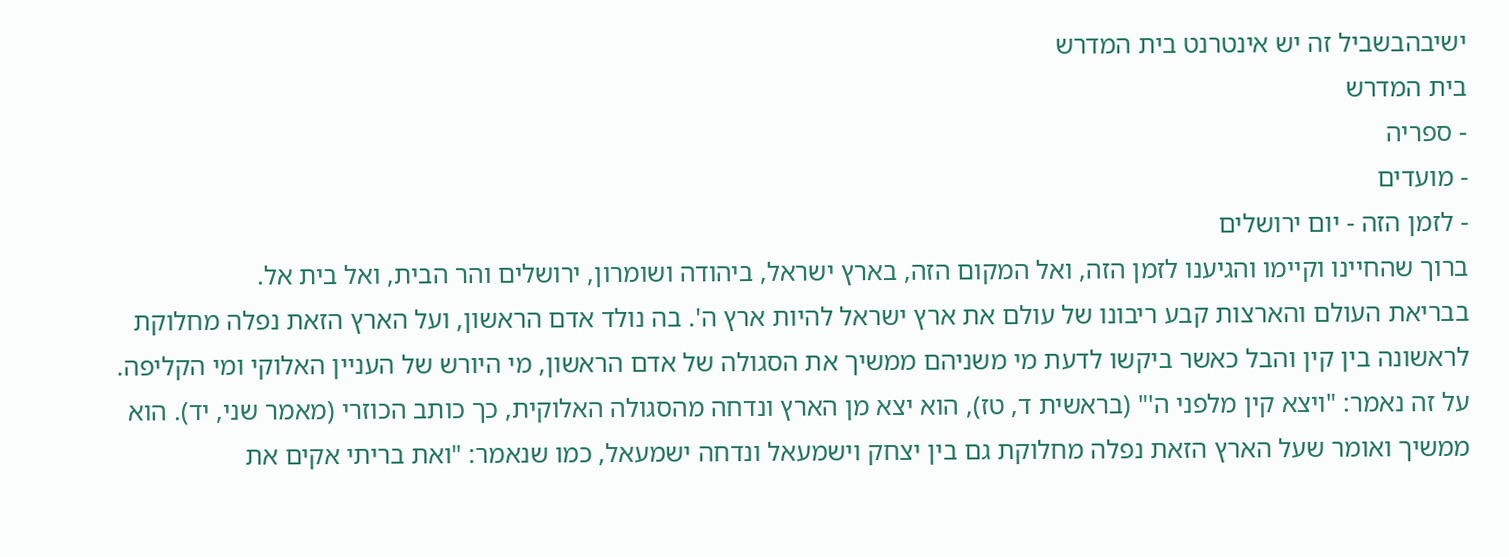ישיבהבשביל זה יש אינטרנט בית המדרש
בית המדרש
- ספריה
- מועדים
- לזמן הזה - יום ירושלים
ברוך שהחיינו וקיימו והגיענו לזמן הזה, ואל המקום הזה, בארץ ישראל, ביהודה ושומרון, ירושלים והר הבית, ואל בית אל.
בבריאת העולם והארצות קבע ריבונו של עולם את ארץ ישראל להיות ארץ ה'. בה נולד אדם הראשון, ועל הארץ הזאת נפלה מחלוקת לראשונה בין קין והבל כאשר ביקשו לדעת מי משניהם ממשיך את הסגולה של אדם הראשון, מי היורש של העניין האלוקי ומי הקליפה. על זה נאמר: "ויצא קין מלפני ה'" (בראשית ד, טז), הוא יצא מן הארץ ונדחה מהסגולה האלוקית, כך כותב הכוזרי (מאמר שני, יד). הוא ממשיך ואומר שעל הארץ הזאת נפלה מחלוקת גם בין יצחק וישמעאל ונדחה ישמעאל, כמו שנאמר: "ואת בריתי אקים את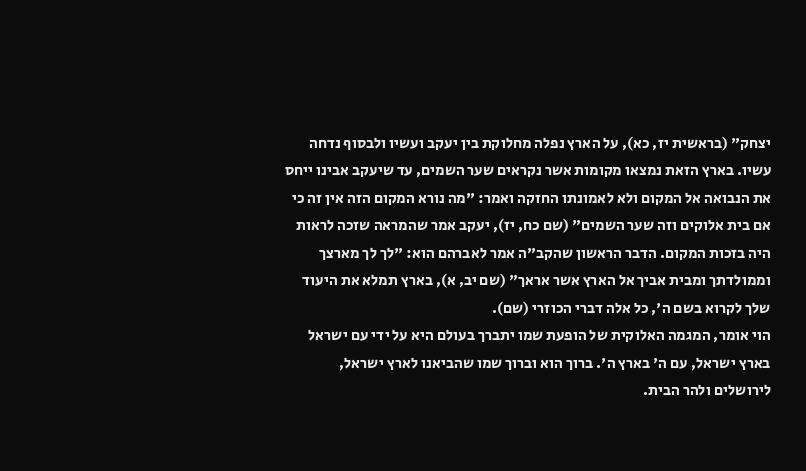יצחק" (בראשית יז, כא), על הארץ נפלה מחלוקת בין יעקב ועשיו ולבסוף נדחה עשיו. בארץ הזאת נמצאו מקומות אשר נקראים שער השמים, עד שיעקב אבינו ייחס את הנבואה אל המקום ולא לאמונתו החזקה ואמר: "מה נורא המקום הזה אין זה כי אם בית אלוקים וזה שער השמים" (שם כח, יז), יעקב אמר שהמראה שזכה לראות היה בזכות המקום. הדבר הראשון שהקב"ה אמר לאברהם הוא: "לך לך מארצך וממולדתך ומבית אביך אל הארץ אשר אראך" (שם יב, א), בארץ תמלא את היעוד שלך לקרוא בשם ה', כל אלה דברי הכוזרי (שם).
הוי אומר, המגמה האלוקית של הופעת שמו יתברך בעולם היא על ידי עם ישראל בארץ ישראל, עם ה' בארץ ה'. ברוך הוא וברוך שמו שהביאנו לארץ ישראל, לירושלים ולהר הבית.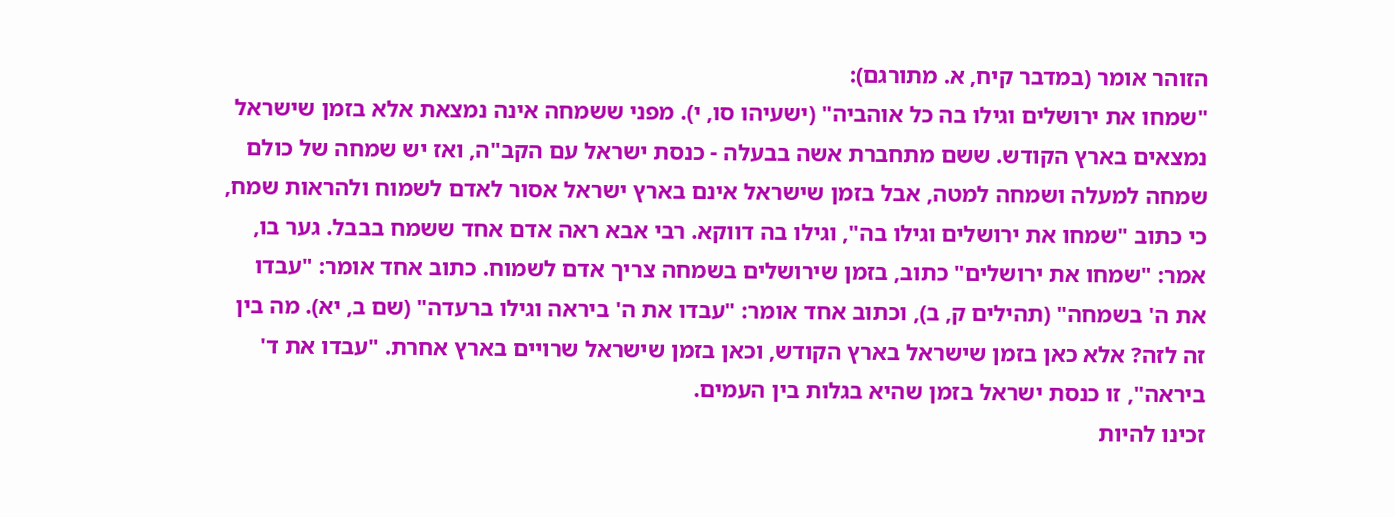הזוהר אומר (במדבר קיח, א. מתורגם):
"שמחו את ירושלים וגילו בה כל אוהביה" (ישעיהו סו, י). מפני ששמחה אינה נמצאת אלא בזמן שישראל נמצאים בארץ הקודש. ששם מתחברת אשה בבעלה - כנסת ישראל עם הקב"ה, ואז יש שמחה של כולם שמחה למעלה ושמחה למטה, אבל בזמן שישראל אינם בארץ ישראל אסור לאדם לשמוח ולהראות שמח, כי כתוב "שמחו את ירושלים וגילו בה", וגילו בה דווקא. רבי אבא ראה אדם אחד ששמח בבבל. גער בו, אמר: "שמחו את ירושלים" כתוב, בזמן שירושלים בשמחה צריך אדם לשמוח. כתוב אחד אומר: "עבדו את ה' בשמחה" (תהילים ק, ב), וכתוב אחד אומר: "עבדו את ה' ביראה וגילו ברעדה" (שם ב, יא). מה בין זה לזה? אלא כאן בזמן שישראל בארץ הקודש, וכאן בזמן שישראל שרויים בארץ אחרת. "עבדו את ד' ביראה", זו כנסת ישראל בזמן שהיא בגלות בין העמים.
זכינו להיות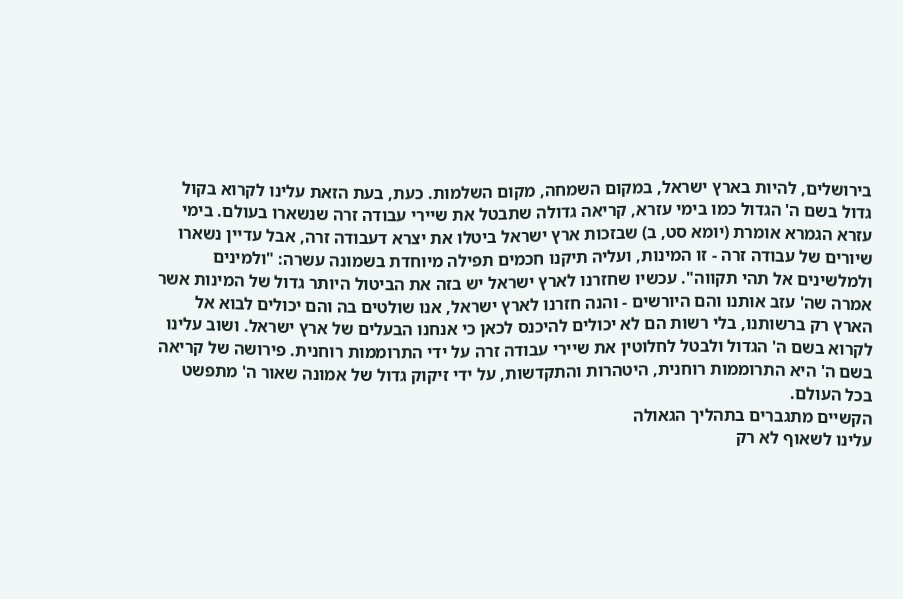בירושלים, להיות בארץ ישראל, במקום השמחה, מקום השלמות. כעת, בעת הזאת עלינו לקרוא בקול גדול בשם ה' הגדול כמו בימי עזרא, קריאה גדולה שתבטל את שיירי עבודה זרה שנשארו בעולם. בימי עזרא הגמרא אומרת (יומא סט, ב) שבזכות ארץ ישראל ביטלו את יצרא דעבודה זרה, אבל עדיין נשארו שיורים של עבודה זרה - זו המינות, ועליה תיקנו חכמים תפילה מיוחדת בשמונה עשרה: "ולמינים ולמלשינים אל תהי תקווה". עכשיו שחזרנו לארץ ישראל יש בזה את הביטול היותר גדול של המינות אשר אמרה שה' עזב אותנו והם היורשים - והנה חזרנו לארץ ישראל, אנו שולטים בה והם יכולים לבוא אל הארץ רק ברשותנו, בלי רשות הם לא יכולים להיכנס לכאן כי אנחנו הבעלים של ארץ ישראל. ושוב עלינו לקרוא בשם ה' הגדול ולבטל לחלוטין את שיירי עבודה זרה על ידי התרוממות רוחנית. פירושה של קריאה בשם ה' היא התרוממות רוחנית, היטהרות והתקדשות, על ידי זיקוק גדול של אמונה שאור ה' מתפשט בכל העולם.
הקשיים מתגברים בתהליך הגאולה
עלינו לשאוף לא רק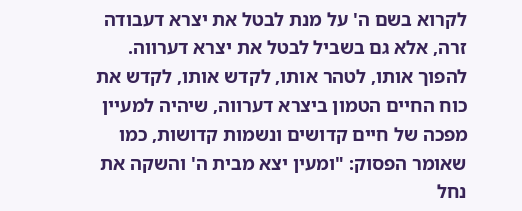לקרוא בשם ה' על מנת לבטל את יצרא דעבודה זרה, אלא גם בשביל לבטל את יצרא דערווה. להפוך אותו, לטהר אותו, לקדש אותו, לקדש את כוח החיים הטמון ביצרא דערווה, שיהיה למעיין מפכה של חיים קדושים ונשמות קדושות, כמו שאומר הפסוק: "ומעין יצא מבית ה' והשקה את נחל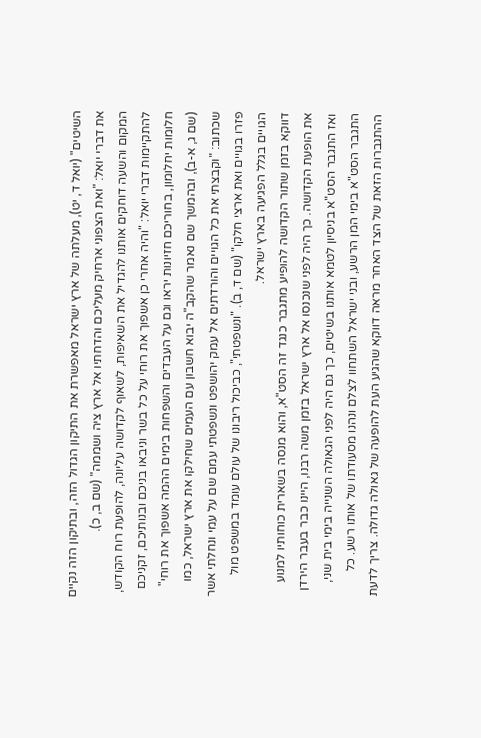השיטים" (יואל ד, יט), מעלתה של ארץ ישראל מאפשרת את התיקון הגדול הזה, ובתיקון הזה נקיים את דברי יואל: "ואת הצפוני ארחיק מעליכם והדחתיו אל ארץ ציה ושממה" (שם ב, כ).
המקום והשעה דוחקים אותנו להגדיל את השאיפות, לשאוף לקדושה עליונה, להופעת רוח הקודש, להתקיימות דברי יואל: "והיה אחרי כן אשפוך את רוחי על כל בשר וניבאו בניכם ובנותיכם, זקניכם חלומות יחלומון, בחוריכם חזיונות יראו וגם על העבדים והשפחות בימים ההמה אשפוך את רוחי" (שם ג, א-ב), ובהמשך שם נאמר שהקב"ה יבוא חשבון עם העמים שחילקו את ארץ ישראל, כמו שכתוב: "וקבצתי את כל הגויים והורדתים אל עמק יהושפט ונשפטתי עמם שם על עמי ונחלתי אשר פזרו בגויים ואת ארצי חלקו" (שם ד, ב). "ונשפטתי", כביכול ריבונו של עולם עומד במשפט מול הגויים בגלל הפגיעה בארץ ישראל.
דווקא בזמן שתור הקדושה להופיע מתגבר כנגד זה הסט"א, והוא מנסה בשארית כוחותיו למנוע את הופעת הקדושה. כך היה לפני שנכנסו אל ארץ ישראל בזמן משה רבנו, היינו כבר בעבר הירדן ואז התגבר הסט"א בניסיון לטמא אותנו בשיטים, כך גם היה לפני הגאולה השנייה בימי בית שני, התגבר הסט"א בימי המן הרשע, ובני ישראל השתחוו לצלם ונהנו מסעודתו של אותו רשע. כל ההתגברות הזאת של הצד האחר מראה דווקא שהגיע העת להופעה של גאולה גדולה. צריך לדעת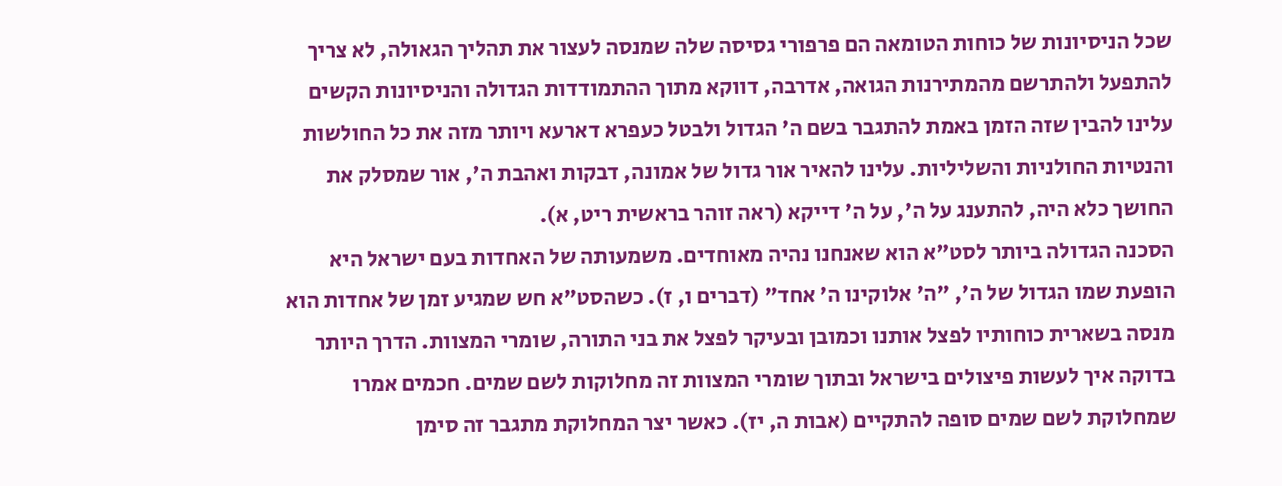שכל הניסיונות של כוחות הטומאה הם פרפורי גסיסה שלה שמנסה לעצור את תהליך הגאולה, לא צריך להתפעל ולהתרשם מהמתירנות הגואה, אדרבה, דווקא מתוך ההתמודדות הגדולה והניסיונות הקשים עלינו להבין שזה הזמן באמת להתגבר בשם ה' הגדול ולבטל כעפרא דארעא ויותר מזה את כל החולשות והנטיות החולניות והשליליות. עלינו להאיר אור גדול של אמונה, דבקות ואהבת ה', אור שמסלק את החושך כלא היה, להתענג על ה', על ה' דייקא (ראה זוהר בראשית ריט, א).
הסכנה הגדולה ביותר לסט"א הוא שאנחנו נהיה מאוחדים. משמעותה של האחדות בעם ישראל היא הופעת שמו הגדול של ה', "ה' אלוקינו ה' אחד" (דברים ו, ז). כשהסט"א חש שמגיע זמן של אחדות הוא מנסה בשארית כוחותיו לפצל אותנו וכמובן ובעיקר לפצל את בני התורה, שומרי המצוות. הדרך היותר בדוקה איך לעשות פיצולים בישראל ובתוך שומרי המצוות זה מחלוקות לשם שמים. חכמים אמרו שמחלוקת לשם שמים סופה להתקיים (אבות ה, יז). כאשר יצר המחלוקת מתגבר זה סימן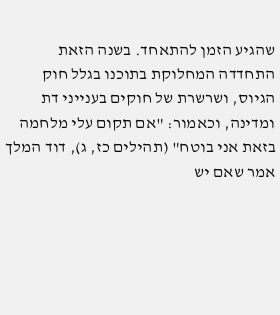שהגיע הזמן להתאחד. בשנה הזאת התחדדה המחלוקת בתוכנו בגלל חוק הגיוס, ושרשרת של חוקים בענייני דת ומדינה, וכאמור: "אם תקום עלי מלחמה בזאת אני בוטח" (תהילים כז, ג), דוד המלך אמר שאם יש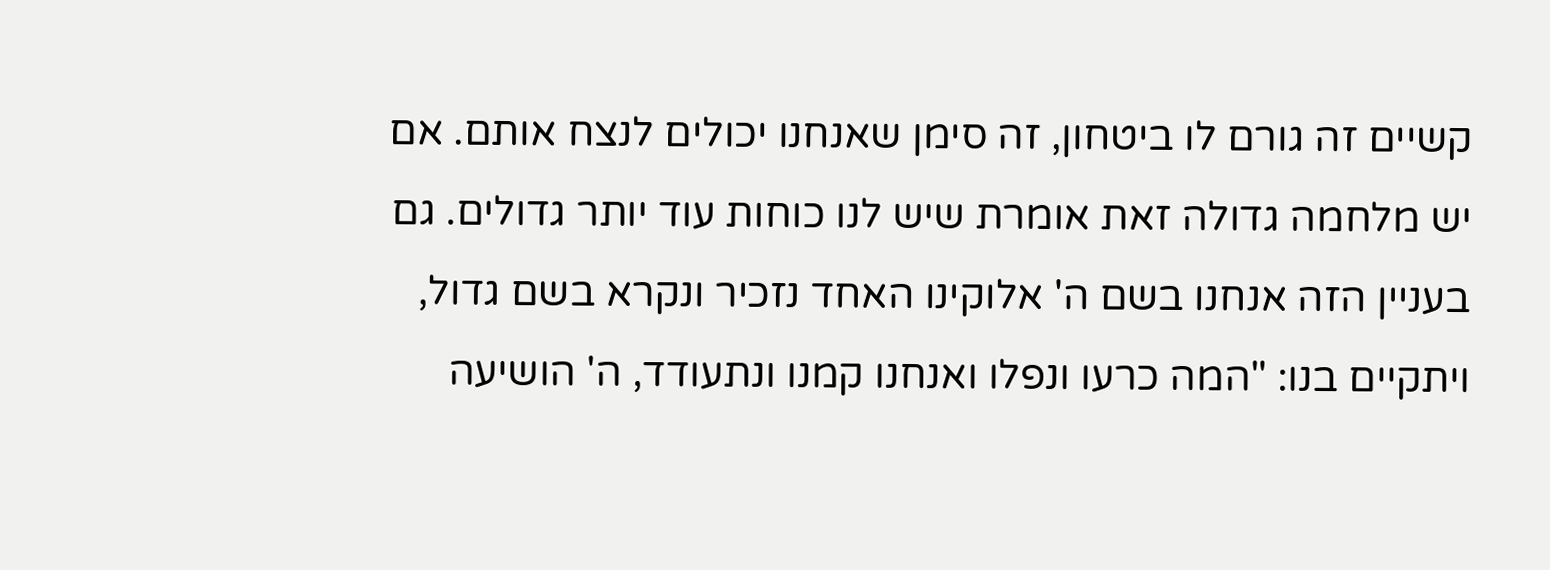קשיים זה גורם לו ביטחון, זה סימן שאנחנו יכולים לנצח אותם. אם יש מלחמה גדולה זאת אומרת שיש לנו כוחות עוד יותר גדולים. גם בעניין הזה אנחנו בשם ה' אלוקינו האחד נזכיר ונקרא בשם גדול, ויתקיים בנו: "המה כרעו ונפלו ואנחנו קמנו ונתעודד, ה' הושיעה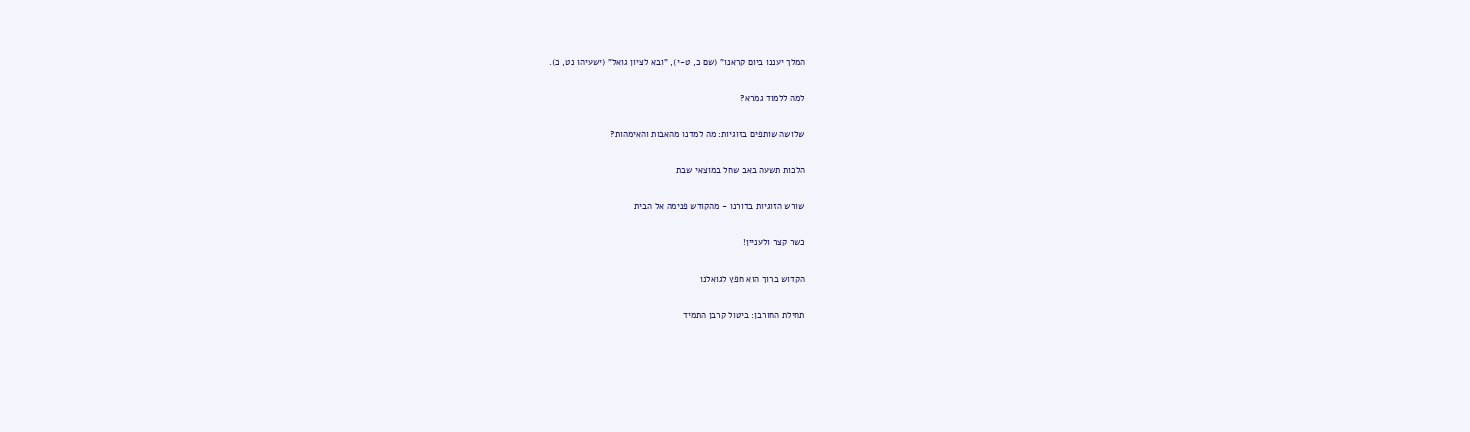המלך יעננו ביום קראנו" (שם כ, ט-י), "ובא לציון גואל" (ישעיהו נט, כ).

למה ללמוד גמרא?

שלושה שותפים בזוגיות: מה למדנו מהאבות והאימהות?

הלכות תשעה באב שחל במוצאי שבת

שורש הזוגיות בדורנו - מהקודש פנימה אל הבית

כשר קצר ולעניין!

הקדוש ברוך הוא חפץ לגואלנו

תחילת החורבן: ביטול קרבן התמיד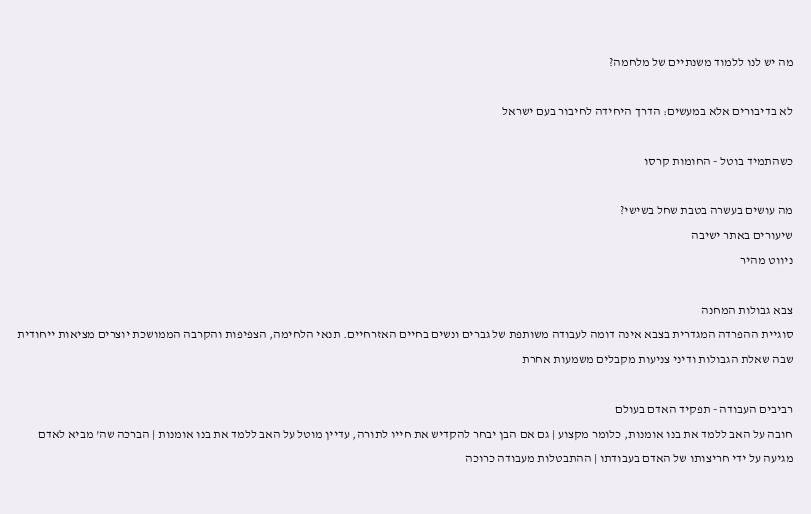מה יש לנו ללמוד משנתיים של מלחמה?

לא בדיבורים אלא במעשים: הדרך היחידה לחיבור בעם ישראל

כשהתמיד בוטל - החומות קרסו

מה עושים בעשרה בטבת שחל בשישי?
שיעורים באתר ישיבה
ניווט מהיר

צבא גבולות המחנה
סוגיית ההפרדה המגדרית בצבא אינה דומה לעבודה משותפת של גברים ונשים בחיים האזרחיים. תנאי הלחימה, הצפיפות והקרבה הממושכת יוצרים מציאות ייחודית שבה שאלת הגבולות ודיני צניעות מקבלים משמעות אחרת

רביבים העבודה - תפקיד האדם בעולם
חובה על האב ללמד את בנו אומנות, כלומר מקצוע | גם אם הבן יבחר להקדיש את חייו לתורה, עדיין מוטל על האב ללמד את בנו אומנות | הברכה שה' מביא לאדם מגיעה על ידי חריצותו של האדם בעבודתו | ההתבטלות מעבודה כרוכה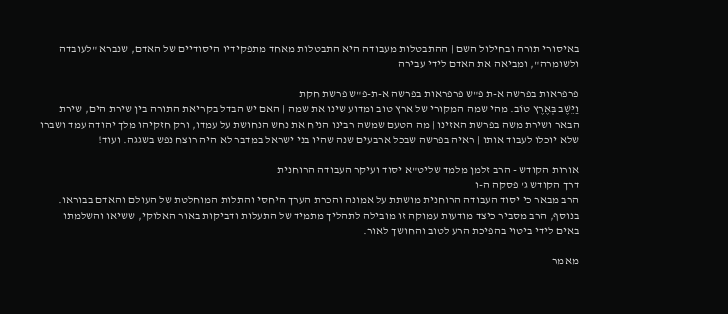באיסורי תורה ובחילול השם | ההתבטלות מעבודה היא התבטלות מאחד מתפקידיו היסודיים של האדם, שנברא "לעובדה ולשומרה", ומביאה את האדם לידי עבירה

פרפראות בפרשה א-ת פ"ש פרפראות בפרשה א-ת-פ"ש פרשת חקת
וַיֵּשֶׁב בְּאֶרֶץ טוֹב. מהי שמה המקורי של ארץ טוב ומדוע שינו את שמה | האם יש הבדל בקריאת התורה בין שירת הים, שירת הבאר ושירת משה בפרשת האזינו | מה הטעם שמשה רבינו הניח את נחש הנחושת על עמדו, ורק חזקיהו מלך יהודה עמד ושברו שלא יוכלו לעבוד אותו | ראיה בפרשה שבכל ארבעים שנה שהיו בני ישראל במדבר לא היה רוצח נפש בשגגה. ועוד!

אורות הקודש - הרב זלמן מלמד שליט"א יסוד ועיקר העבודה הרוחנית
דרך הקודש ג' פסקה ה-ו
הרב מבאר כי יסוד העבודה הרוחנית מושתת על אמונה והכרת הערך היחסי והתלות המוחלטת של העולם והאדם בבוראו. בנוסף, הרב מסביר כיצד מודעות עמוקה זו מובילה לתהליך מתמיד של התעלות ודביקות באור האלוקי, ששיאו והשלמתו באים לידי ביטוי בהפיכת הרע לטוב והחושך לאור.

מאמר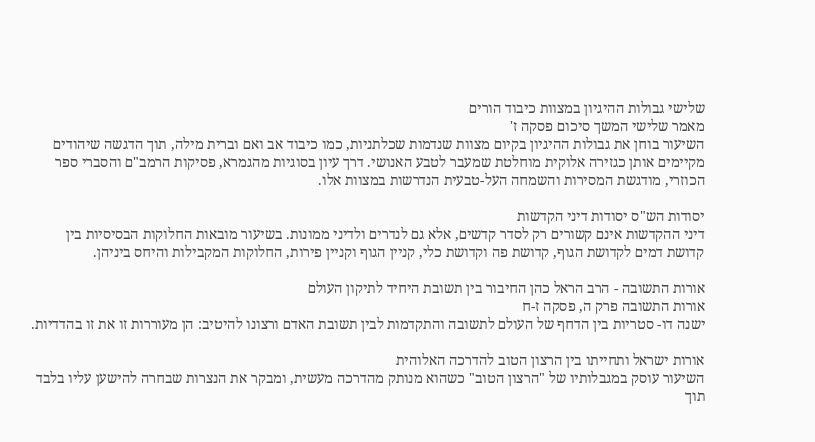שלישי גבולות ההיגיון במצוות כיבוד הורים
מאמר שלישי המשך סיכום פסקה ז'
השיעור בוחן את גבולות ההיגיון בקיום מצוות שנדמות שכלתניות, כמו כיבוד אב ואם וברית מילה, תוך הדגשה שיהודים מקיימים אותן כגזירה אלוקית מוחלטת שמעבר לטבע האנושי. דרך עיון בסוגיות מהגמרא, פסיקות הרמב"ם והסברי ספר הכוזרי, מודגשת המסירות והשמחה העל-טבעית הנדרשות במצוות אלו.

יסודות הש"ס יסודות דיני הקדשות
דיני ההקדשות אינם קשורים רק לסדר קדשים, אלא גם לנדרים ולדיני ממונות. בשיעור מובאות החלוקות הבסיסיות בין קדושת דמים לקדושת הגוף, קדושת פה וקדושת כלי, קניין הגוף וקניין פירות, החלוקות המקבילות והיחס ביניהן.

אורות התשובה - הרב הראל כהן החיבור בין תשובת היחיד לתיקון העולם
אורות התשובה פרק ה, פסקה ז-ח
ישנה דו- סטריות בין הדחף של העולם לתשובה והתקדמות לבין תשובת האדם ורצונו להיטיב: הן מעוררות זו את זו בהדדיות.

אורות ישראל ותחייתו בין הרצון הטוב להדרכה האלוהית
השיעור עוסק במגבלותיו של "הרצון הטוב" כשהוא מנותק מהדרכה מעשית, ומבקר את הנצרות שבחרה להישען עליו בלבד תוך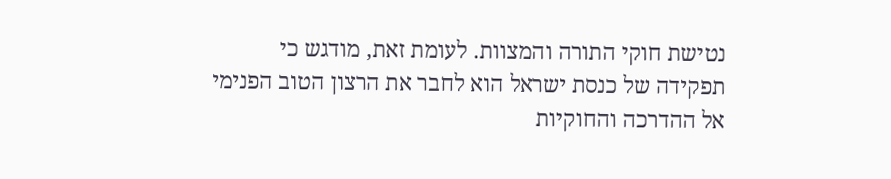נטישת חוקי התורה והמצוות. לעומת זאת, מודגש כי תפקידה של כנסת ישראל הוא לחבר את הרצון הטוב הפנימי אל ההדרכה והחוקיות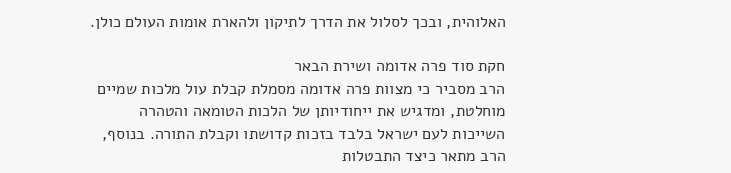האלוהית, ובכך לסלול את הדרך לתיקון ולהארת אומות העולם כולן.

חקת סוד פרה אדומה ושירת הבאר
הרב מסביר כי מצוות פרה אדומה מסמלת קבלת עול מלכות שמיים מוחלטת, ומדגיש את ייחודיותן של הלכות הטומאה והטהרה השייכות לעם ישראל בלבד בזכות קדושתו וקבלת התורה. בנוסף, הרב מתאר כיצד התבטלות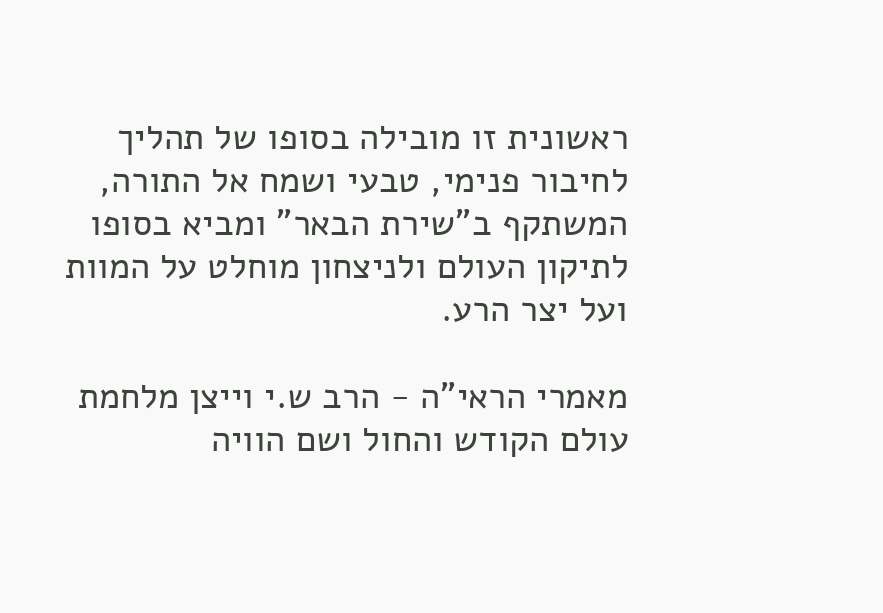ראשונית זו מובילה בסופו של תהליך לחיבור פנימי, טבעי ושמח אל התורה, המשתקף ב"שירת הבאר" ומביא בסופו לתיקון העולם ולניצחון מוחלט על המוות ועל יצר הרע.

מאמרי הראי"ה - הרב ש.י וייצן מלחמת עולם הקודש והחול ושם הוויה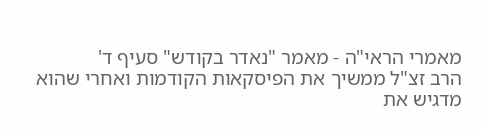מאמרי הראי"ה - מאמר "נאדר בקודש" סעיף ד'
הרב זצ"ל ממשיך את הפיסקאות הקודמות ואחרי שהוא מדגיש את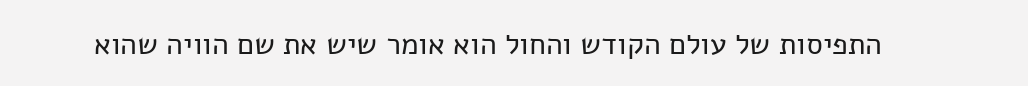התפיסות של עולם הקודש והחול הוא אומר שיש את שם הוויה שהוא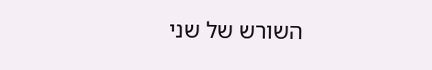השורש של שני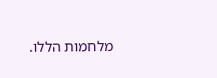מלחמות הללו.